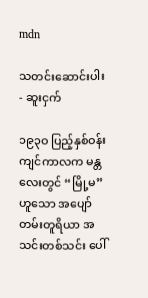mdn

သတင်းဆောင်းပါး - ဆူးငှက်

၁၉၃ဝ ပြည့်နှစ်ဝန်းကျင်ကာလက မန္တလေးတွင် “မြို့မ” ဟူသော အပျော်တမ်းတူရိယာ အသင်းတစ်သင်း ပေါ်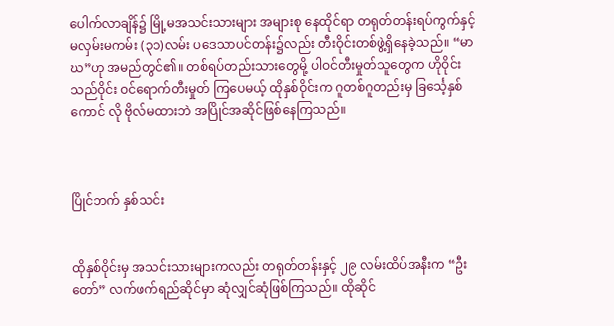ပေါက်လာချိန်၌ မြို့မအသင်းသားများ အများစု နေထိုင်ရာ တရုတ်တန်းရပ်ကွက်နှင့် မလှမ်းမကမ်း (၃၁)လမ်း ပဒေသာပင်တန်း၌လည်း တီးဝိုင်းတစ်ဖွဲ့ရှိနေခဲ့သည်။ “မာဃ”ဟု အမည်တွင်၏။ တစ်ရပ်တည်းသားတွေမို့ ပါဝင်တီးမှုတ်သူတွေက ဟိုဝိုင်းသည်ဝိုင်း ဝင်ရောက်တီးမှုတ် ကြပေမယ့် ထိုနှစ်ဝိုင်းက ဂူတစ်ဂူတည်းမှ ခြင်္သေ့နှစ်ကောင် လို ဗိုလ်မထားဘဲ အပြိုင်အဆိုင်ဖြစ်နေကြသည်။



ပြိုင်ဘက် နှစ်သင်း


ထိုနှစ်ဝိုင်းမှ အသင်းသားများကလည်း တရုတ်တန်းနှင့် ၂၉ လမ်းထိပ်အနီးက “ဦးတော်” လက်ဖက်ရည်ဆိုင်မှာ ဆုံလျှင်ဆုံဖြစ်ကြသည်။ ထိုဆိုင်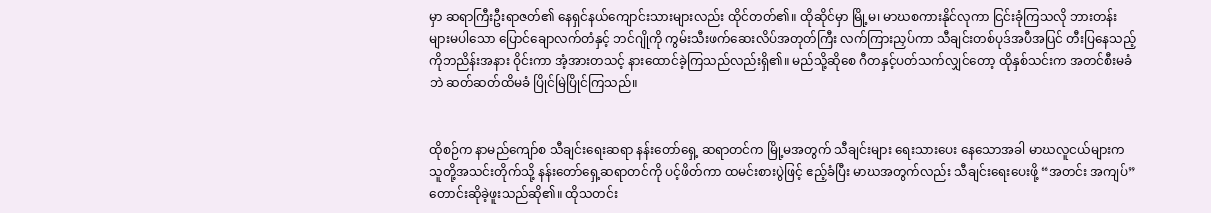မှာ ဆရာကြီးဦးရာဇတ်၏ နေရှင်နယ်ကျောင်းသားများလည်း ထိုင်တတ်၏။ ထိုဆိုင်မှာ မြို့မ၊ မာဃစကားနိုင်လုကာ ငြင်းခုံကြသလို ဘားတန်းများမပါသော ပြောင်ချောလက်တံနှင့် ဘင်ဂျိုကို ကွမ်းသီးဖက်ဆေးလိပ်အတုတ်ကြီး လက်ကြားညှပ်ကာ သီချင်းတစ်ပုဒ်အပီအပြင် တီးပြနေသည့် ကိုဘညိန်းအနား ဝိုင်းကာ အံ့အားတသင့် နားထောင်ခဲ့ကြသည်လည်းရှိ၏။ မည်သို့ဆိုစေ ဂီတနှင့်ပတ်သက်လျှင်တော့ ထိုနှစ်သင်းက အတင်စီးမခံဘဲ ဆတ်ဆတ်ထိမခံ ပြိုင်မြဲပြိုင်ကြသည်။


ထိုစဉ်က နာမည်ကျော်စ သီချင်းရေးဆရာ နန်းတော်ရှေ့ ဆရာတင်က မြို့မအတွက် သီချင်းများ ရေးသားပေး နေသောအခါ မာဃလူငယ်များက သူတို့အသင်းတိုက်သို့ နန်းတော်ရှေ့ဆရာတင်ကို ပင့်ဖိတ်ကာ ထမင်းစားပွဲဖြင့် ဧည့်ခံပြီး မာဃအတွက်လည်း သီချင်းရေးပေးဖို့ “အတင်း အကျပ်” တောင်းဆိုခဲ့ဖူးသည်ဆို၏။ ထိုသတင်း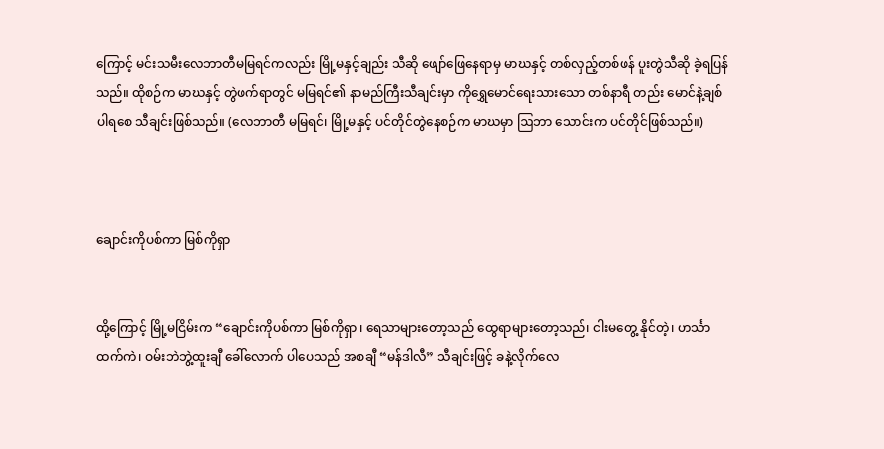ကြောင့် မင်းသမီးလေဘာတီမမြရင်ကလည်း မြို့မနှင့်ချည်း သီဆို ဖျော်ဖြေနေရာမှ မာဃနှင့် တစ်လှည့်တစ်ဖန် ပူးတွဲသီဆို ခဲ့ရပြန်သည်။ ထိုစဉ်က မာဃနှင့် တွဲဖက်ရာတွင် မမြရင်၏ နာမည်ကြီးသီချင်းမှာ ကိုရွှေမောင်ရေးသားသော တစ်နာရီ တည်း မောင်နဲ့ချစ်ပါရစေ သီချင်းဖြစ်သည်။ (လေဘာတီ မမြရင်၊ မြို့မနှင့် ပင်တိုင်တွဲနေစဉ်က မာဃမှာ ဩဘာ သောင်းက ပင်တိုင်ဖြစ်သည်။)



ချောင်းကိုပစ်ကာ မြစ်ကိုရှာ


ထို့ကြောင့် မြို့မငြိမ်းက “ချောင်းကိုပစ်ကာ မြစ်ကိုရှာ၊ ရေသာများတော့သည် ထွေရာများတော့သည်၊ ငါးမတွေ့ နိုင်တဲ့၊ ဟင်္သာထက်ကဲ၊ ဝမ်းဘဲဘွဲ့ထူးချီ ခေါ်လောက် ပါပေသည် အစချီ “မန်ဒါလီ” သီချင်းဖြင့် ခနဲ့လိုက်လေ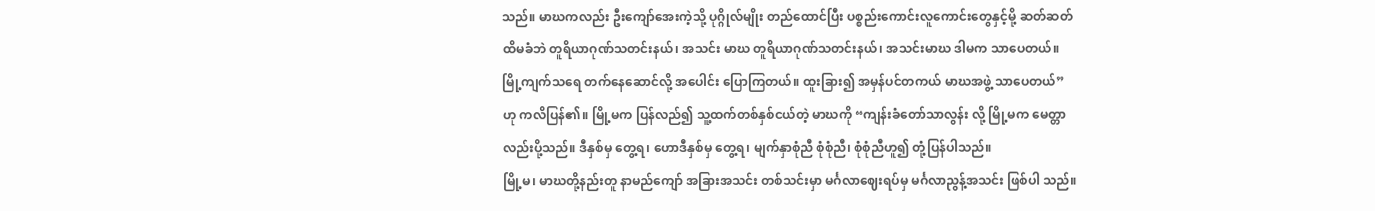သည်။ မာဃကလည်း ဦးကျော်အေးကဲ့သို့ ပုဂ္ဂိုလ်မျိုး တည်ထောင်ပြီး ပစ္စည်းကောင်းလူကောင်းတွေနှင့်မို့ ဆတ်ဆတ်ထိမခံဘဲ တူရိယာဂုဏ်သတင်းနယ်၊ အသင်း မာဃ တူရိယာဂုဏ်သတင်းနယ်၊ အသင်းမာဃ ဒါမက သာပေတယ်။ မြို့ကျက်သရေ တက်နေဆောင်လို့ အပေါင်း ပြောကြတယ်။ ထူးခြား၍ အမှန်ပင်တကယ် မာဃအဖွဲ့ သာပေတယ်” ဟု ကလိပြန်၏။ မြို့မက ပြန်လည်၍ သူ့ထက်တစ်နှစ်ငယ်တဲ့ မာဃကို “ကျန်းခံတော်သာလွန်း လို့ မြို့မက မေတ္တာလည်းပို့သည်။ ဒီနှစ်မှ တွေ့ရ၊ ဟောဒီနှစ်မှ တွေ့ရ၊ မျက်နှာစုံညီ စုံစုံညီ၊ စုံစုံညီဟူ၍ တုံ့ပြန်ပါသည်။
မြို့မ၊ မာဃတို့နည်းတူ နာမည်ကျော် အခြားအသင်း တစ်သင်းမှာ မင်္ဂလာဈေးရပ်မှ မင်္ဂလာညွန့်အသင်း ဖြစ်ပါ သည်။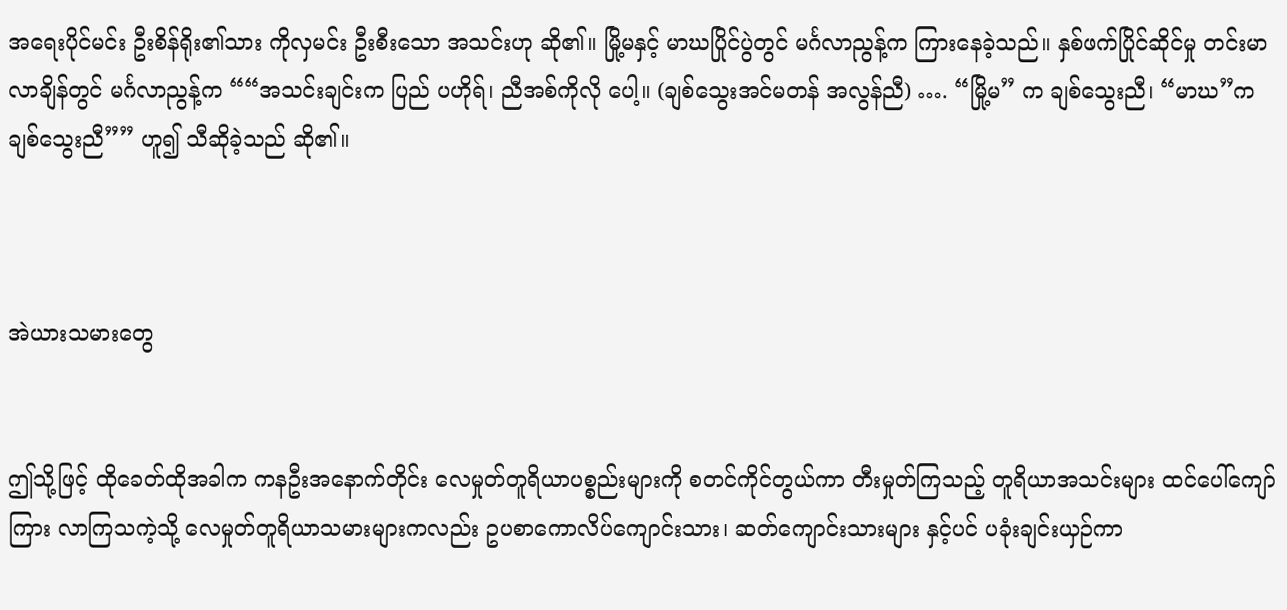အရေးပိုင်မင်း ဦးစိန်ရိုး၏သား ကိုလှမင်း ဦးစီးသော အသင်းဟု ဆို၏။ မြို့မနှင့် မာဃပြိုင်ပွဲတွင် မင်္ဂလာညွန့်က ကြားနေခဲ့သည်။ နှစ်ဖက်ပြိုင်ဆိုင်မှု တင်းမာလာချိန်တွင် မင်္ဂလာညွန့်က ““အသင်းချင်းက ပြည် ပဟိုရ်၊ ညီအစ်ကိုလို ပေါ့။ (ချစ်သွေးအင်မတန် အလွန်ညီ) …. “မြို့မ” က ချစ်သွေးညီ၊ “မာဃ”က ချစ်သွေးညီ”” ဟူ၍ သီဆိုခဲ့သည် ဆို၏။



အဲယားသမားတွေ


ဤသို့ဖြင့် ထိုခေတ်ထိုအခါက ကနဦးအနောက်တိုင်း လေမှုတ်တူရိယာပစ္စည်းများကို စတင်ကိုင်တွယ်ကာ တီးမှုတ်ကြသည့် တူရိယာအသင်းများ ထင်ပေါ်ကျော်ကြား လာကြသကဲ့သို့ လေမှုတ်တူရိယာသမားများကလည်း ဥပစာကောလိပ်ကျောင်းသား၊ ဆတ်ကျောင်းသားများ နှင့်ပင် ပခုံးချင်းယှဉ်ကာ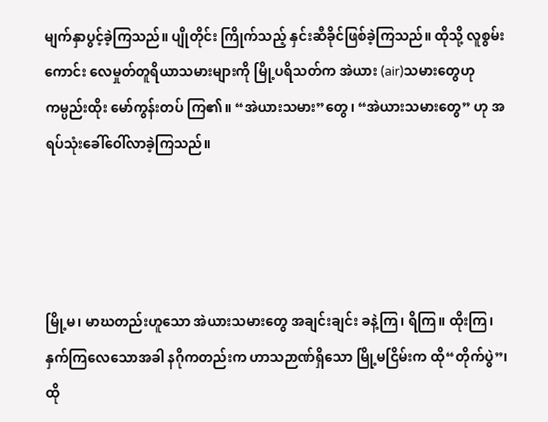မျက်နှာပွင့်ခဲ့ကြသည်။ ပျိုတိုင်း ကြိုက်သည့် နှင်းဆီခိုင်ဖြစ်ခဲ့ကြသည်။ ထိုသို့ လူစွမ်း ကောင်း လေမှုတ်တူရိယာသမားများကို မြို့ပရိသတ်က အဲယား (air)သမားတွေဟု ကမ္ပည်းထိုး မော်ကွန်းတပ် ကြ၏။ “အဲယားသမား”တွေ၊ “အဲယားသမားတွေ” ဟု အရပ်သုံးခေါ်ဝေါ်လာခဲ့ကြသည်။




မြို့မ၊ မာဃတည်းဟူသော အဲယားသမားတွေ အချင်းချင်း ခနဲ့ကြ၊ ရိကြ။ ထိုးကြ၊ နှက်ကြလေသောအခါ နဂိုကတည်းက ဟာသဉာဏ်ရှိသော မြို့မငြိမ်းက ထို“တိုက်ပွဲ”၊ ထို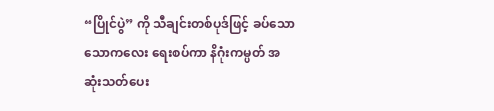“ပြိုင်ပွဲ” ကို သီချင်းတစ်ပုဒ်ဖြင့် ခပ်သော သောကလေး ရေးစပ်ကာ နိဂုံးကမ္ပတ် အဆုံးသတ်ပေး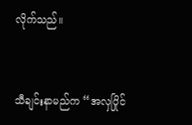လိုက်သည်။


သီချင်းနာမည်က “အလှပြိုင်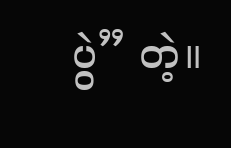ပွဲ” တဲ့။